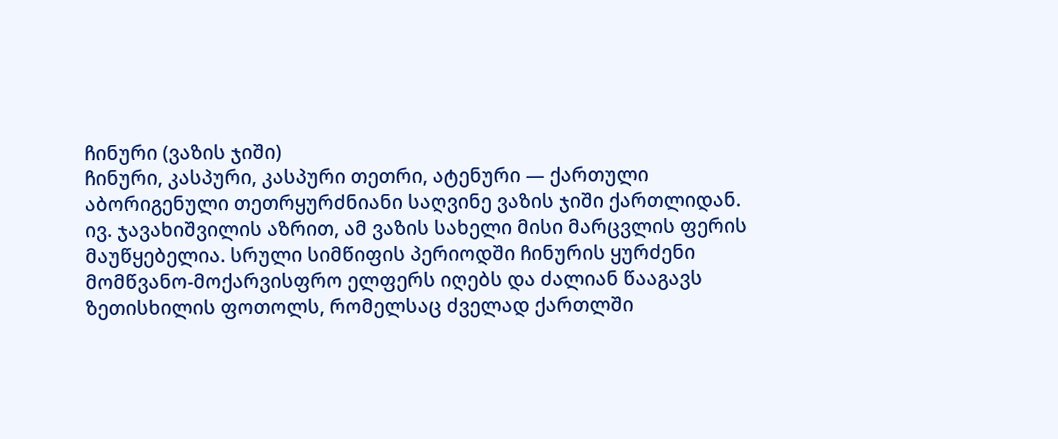ჩინური (ვაზის ჯიში)
ჩინური, კასპური, კასპური თეთრი, ატენური — ქართული აბორიგენული თეთრყურძნიანი საღვინე ვაზის ჯიში ქართლიდან.
ივ. ჯავახიშვილის აზრით, ამ ვაზის სახელი მისი მარცვლის ფერის მაუწყებელია. სრული სიმწიფის პერიოდში ჩინურის ყურძენი მომწვანო-მოქარვისფრო ელფერს იღებს და ძალიან წააგავს ზეთისხილის ფოთოლს, რომელსაც ძველად ქართლში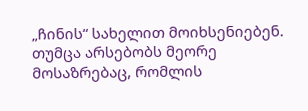„ჩინის“ სახელით მოიხსენიებენ.
თუმცა არსებობს მეორე მოსაზრებაც, რომლის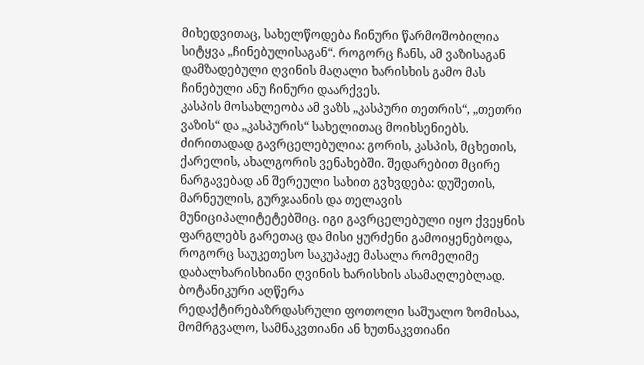მიხედვითაც, სახელწოდება ჩინური წარმოშობილია სიტყვა „ჩინებულისაგან“. როგორც ჩანს, ამ ვაზისაგან დამზადებული ღვინის მაღალი ხარისხის გამო მას ჩინებული ანუ ჩინური დაარქვეს.
კასპის მოსახლეობა ამ ვაზს „კასპური თეთრის“, „თეთრი ვაზის“ და „კასპურის“ სახელითაც მოიხსენიებს.
ძირითადად გავრცელებულია: გორის, კასპის, მცხეთის, ქარელის, ახალგორის ვენახებში. შედარებით მცირე ნარგავებად ან შერეული სახით გვხვდება: დუშეთის, მარნეულის, გურჯაანის და თელავის მუნიციპალიტეტებშიც. იგი გავრცელებული იყო ქვეყნის ფარგლებს გარეთაც და მისი ყურძენი გამოიყენებოდა, როგორც საუკეთესო საკუპაჟე მასალა რომელიმე დაბალხარისხიანი ღვინის ხარისხის ასამაღლებლად.
ბოტანიკური აღწერა
რედაქტირებაზრდასრული ფოთოლი საშუალო ზომისაა, მომრგვალო, სამნაკვთიანი ან ხუთნაკვთიანი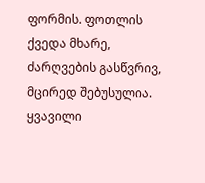ფორმის. ფოთლის ქვედა მხარე, ძარღვების გასწვრივ, მცირედ შებუსულია. ყვავილი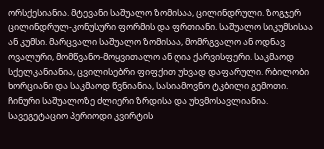ორსქესიანია. მტევანი საშუალო ზომისაა, ცილინდრული. ზოგჯერ ცილინდრულ-კონუსური ფორმის და ფრთიანი. საშუალო სიკუმსისაა ან კუმსი. მარცვალი საშუალო ზომისაა, მომრგვალო ან ოდნავ ოვალური, მომწვანო-მოყვითალო ან ღია ქარვისფერი. საკმაოდ სქელკანიანია, ცვილისებრი ფიფქით უხვად დაფარული. რბილობი ხორციანი და საკმაოდ წვნიანია, სასიამოვნო ტკბილი გემოთი.
ჩინური საშუალოზე ძლიერი ზრდისა და უხვმოსავლიანია. სავეგეტაციო პერიოდი კვირტის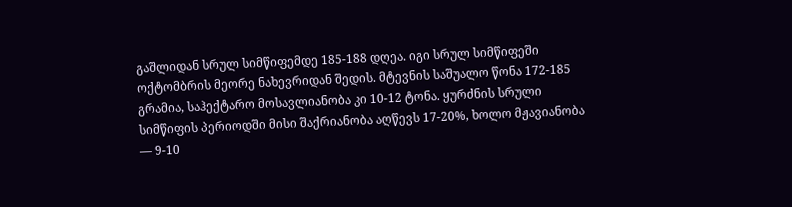გაშლიდან სრულ სიმწიფემდე 185-188 დღეა. იგი სრულ სიმწიფეში ოქტომბრის მეორე ნახევრიდან შედის. მტევნის საშუალო წონა 172-185 გრამია, საჰექტარო მოსავლიანობა კი 10-12 ტონა. ყურძნის სრული სიმწიფის პერიოდში მისი შაქრიანობა აღწევს 17-20%, ხოლო მჟავიანობა — 9-10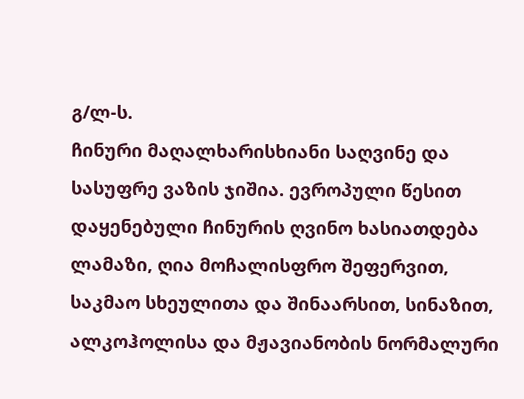გ/ლ-ს.
ჩინური მაღალხარისხიანი საღვინე და სასუფრე ვაზის ჯიშია. ევროპული წესით დაყენებული ჩინურის ღვინო ხასიათდება ლამაზი, ღია მოჩალისფრო შეფერვით, საკმაო სხეულითა და შინაარსით, სინაზით, ალკოჰოლისა და მჟავიანობის ნორმალური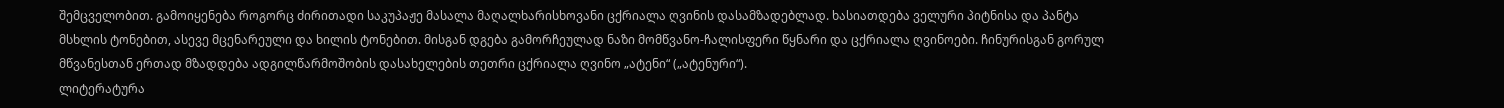შემცველობით. გამოიყენება როგორც ძირითადი საკუპაჟე მასალა მაღალხარისხოვანი ცქრიალა ღვინის დასამზადებლად. ხასიათდება ველური პიტნისა და პანტა მსხლის ტონებით, ასევე მცენარეული და ხილის ტონებით. მისგან დგება გამორჩეულად ნაზი მომწვანო-ჩალისფერი წყნარი და ცქრიალა ღვინოები. ჩინურისგან გორულ მწვანესთან ერთად მზადდება ადგილწარმოშობის დასახელების თეთრი ცქრიალა ღვინო „ატენი“ („ატენური“).
ლიტერატურა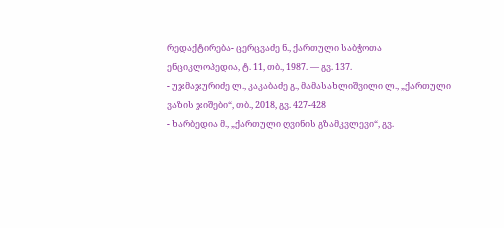რედაქტირება- ცერცვაძე ნ., ქართული საბჭოთა ენციკლოპედია, ტ. 11, თბ., 1987. — გვ. 137.
- უჯმაჯურიძე ლ., კაკაბაძე გ., მამასახლიშვილი ლ., „ქართული ვაზის ჯიშები“, თბ., 2018, გვ. 427-428
- ხარბედია მ., „ქართული ღვინის გზამკვლევი“, გვ.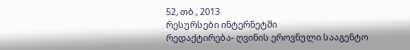52, თბ., 2013
რესურსები ინტერნეტში
რედაქტირება- ღვინის ეროვნული სააგენტო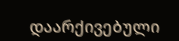დაარქივებული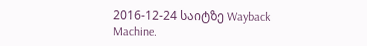2016-12-24 საიტზე Wayback Machine.